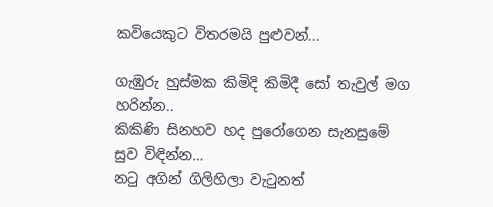කවියෙකුට විතරමයි පුළුවන්...

ගැඹුරු හුස්මක කිමිදි කිමිදී සෝ තැවුල් මග හරින්න..
කිකිණි සිනහව හද පුරෝගෙන සැනසුමේ සුව විඳින්න…
නටු අගින් ගිලිහිලා වැටුනත්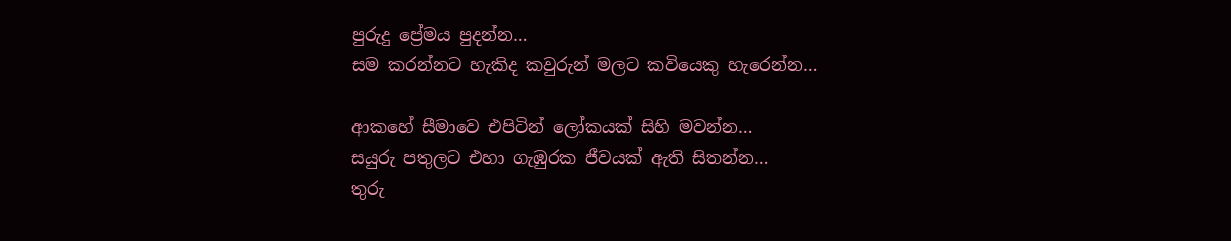පුරුදු ප්‍රේමය පුදන්න…
සම කරන්නට හැකිද කවුරුන් මලට කවියෙකු හැරෙන්න…

ආකහේ සීමාවෙ එපිටින් ලෝකයක් සිහි මවන්න…
සයුරු පතුලට එහා ගැඹුරක ජීවයක් ඇති සිතන්න…
තුරු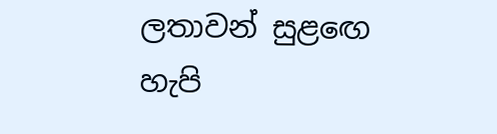ලතාවන් සුළඟෙ හැපි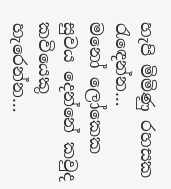හැපි මිමිණු රහසක රැඳෙන්න…
මනෝ ලෝකෙක සුවය දෙන්නේ කවුද කවියෙකු හැරෙන්න…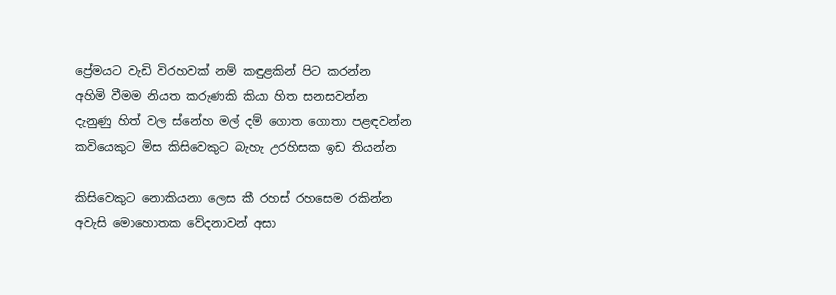ප්‍රේමයට වැඩි විරහවක් නම් කඳුළකින් පිට කරන්න
අහිමි වීමම නියත කරුණකි කියා හිත සනසවන්න
දැනුණු හිත් වල ස්නේහ මල් දම් ගොත ගොතා පළඳවන්න
කවියෙකුට මිස කිසිවෙකුට බැහැ උරහිසක ඉඩ තියන්න

කිසිවෙකුට නොකියනා ලෙස කී රහස් රහසෙම රකින්න
අවැසි මොහොතක වේදනාවන් අසා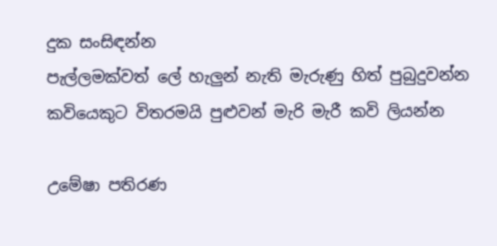දුක සංසිඳන්න
පැල්ලමක්වත් ලේ හැලුන් නැති මැරුණු හිත් පුබුදුවන්න
කවියෙකුට විතරමයි පුළුවන් මැරි මැරී කවි ලියන්න

උමේෂා පතිරණ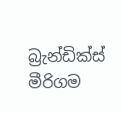බ්‍රැන්ඩික්ස් මීරිගම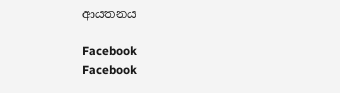ආයතනය

Facebook
Facebook